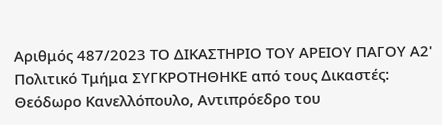Αριθμός 487/2023 ΤΟ ΔΙΚΑΣΤΗΡΙΟ ΤΟΥ ΑΡΕΙΟΥ ΠΑΓΟΥ Α2' Πολιτικό Τμήμα ΣΥΓΚΡΟΤΗΘΗΚΕ από τους Δικαστές: Θεόδωρο Κανελλόπουλο, Αντιπρόεδρο του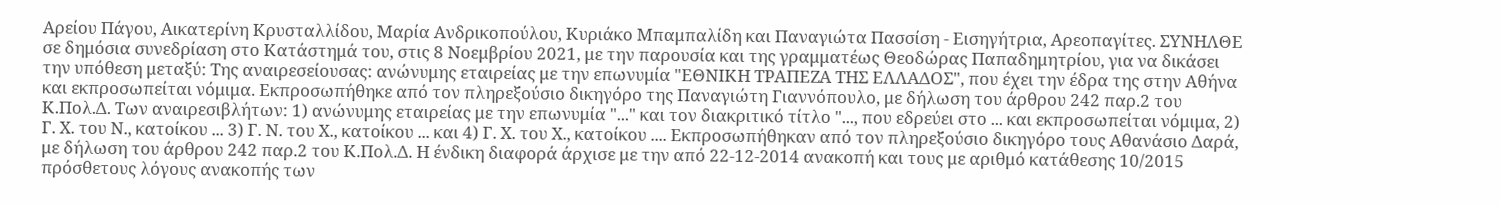Αρείου Πάγου, Αικατερίνη Κρυσταλλίδου, Μαρία Ανδρικοπούλου, Κυριάκο Μπαμπαλίδη και Παναγιώτα Πασσίση - Εισηγήτρια, Αρεοπαγίτες. ΣΥΝΗΛΘΕ σε δημόσια συνεδρίαση στο Κατάστημά του, στις 8 Νοεμβρίου 2021, με την παρουσία και της γραμματέως Θεοδώρας Παπαδημητρίου, για να δικάσει την υπόθεση μεταξύ: Της αναιρεσείουσας: ανώνυμης εταιρείας με την επωνυμία "ΕΘΝΙΚΗ ΤΡΑΠΕΖΑ ΤΗΣ ΕΛΛΑΔΟΣ", που έχει την έδρα της στην Αθήνα και εκπροσωπείται νόμιμα. Εκπροσωπήθηκε από τον πληρεξούσιο δικηγόρο της Παναγιώτη Γιαννόπουλο, με δήλωση του άρθρου 242 παρ.2 του Κ.Πολ.Δ. Των αναιρεσιβλήτων: 1) ανώνυμης εταιρείας με την επωνυμία "..." και τον διακριτικό τίτλο "..., που εδρεύει στo ... και εκπροσωπείται νόμιμα, 2) Γ. Χ. του Ν., κατοίκου ... 3) Γ. Ν. του Χ., κατοίκου ... και 4) Γ. Χ. του Χ., κατοίκου .... Εκπροσωπήθηκαν από τον πληρεξούσιο δικηγόρο τους Αθανάσιο Δαρά, με δήλωση του άρθρου 242 παρ.2 του Κ.Πολ.Δ. Η ένδικη διαφορά άρχισε με την από 22-12-2014 ανακοπή και τους με αριθμό κατάθεσης 10/2015 πρόσθετους λόγους ανακοπής των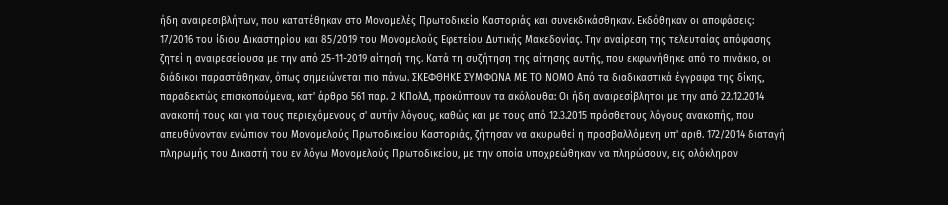ήδη αναιρεσιβλήτων, που κατατέθηκαν στο Μονομελές Πρωτοδικείο Καστοριάς και συνεκδικάσθηκαν. Εκδόθηκαν οι αποφάσεις: 17/2016 του ίδιου Δικαστηρίου και 85/2019 του Μονομελούς Εφετείου Δυτικής Μακεδονίας. Την αναίρεση της τελευταίας απόφασης ζητεί η αναιρεσείουσα με την από 25-11-2019 αίτησή της. Κατά τη συζήτηση της αίτησης αυτής, που εκφωνήθηκε από το πινάκιο, οι διάδικοι παραστάθηκαν, όπως σημειώνεται πιο πάνω. ΣΚΕΦΘΗΚΕ ΣΥΜΦΩΝΑ ΜΕ ΤΟ ΝΟΜΟ Από τα διαδικαστικά έγγραφα της δίκης, παραδεκτώς επισκοπούμενα, κατ' άρθρο 561 παρ. 2 ΚΠολΔ, προκύπτουν τα ακόλουθα: Οι ήδη αναιρεσίβλητοι με την από 22.12.2014 ανακοπή τους και για τους περιεχόμενους σ' αυτήν λόγους, καθώς και με τους από 12.3.2015 πρόσθετους λόγους ανακοπής, που απευθύνονταν ενώπιον του Μονομελούς Πρωτοδικείου Καστοριάς, ζήτησαν να ακυρωθεί η προσβαλλόμενη υπ' αριθ. 172/2014 διαταγή πληρωμής του Δικαστή του εν λόγω Μονομελούς Πρωτοδικείου, με την οποία υποχρεώθηκαν να πληρώσουν, εις ολόκληρον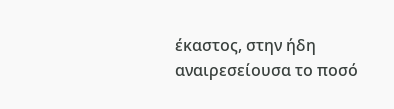έκαστος, στην ήδη αναιρεσείουσα το ποσό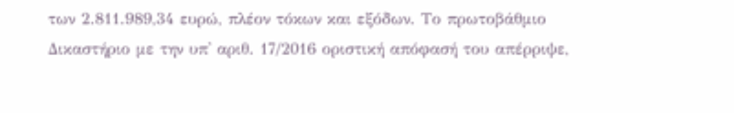των 2.811.989,34 ευρώ, πλέον τόκων και εξόδων. Το πρωτοβάθμιο Δικαστήριο με την υπ' αριθ. 17/2016 οριστική απόφασή του απέρριψε,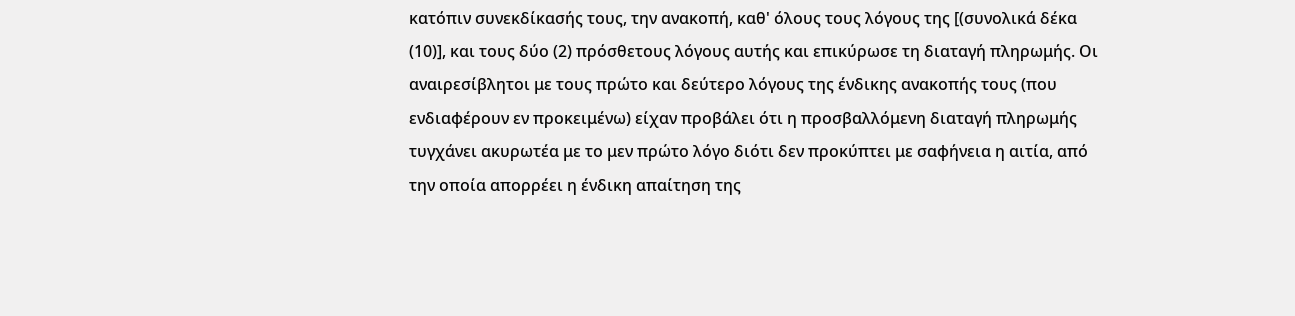κατόπιν συνεκδίκασής τους, την ανακοπή, καθ' όλους τους λόγους της [(συνολικά δέκα (10)], και τους δύο (2) πρόσθετους λόγους αυτής και επικύρωσε τη διαταγή πληρωμής. Οι αναιρεσίβλητοι με τους πρώτο και δεύτερο λόγους της ένδικης ανακοπής τους (που ενδιαφέρουν εν προκειμένω) είχαν προβάλει ότι η προσβαλλόμενη διαταγή πληρωμής τυγχάνει ακυρωτέα με το μεν πρώτο λόγο διότι δεν προκύπτει με σαφήνεια η αιτία, από την οποία απορρέει η ένδικη απαίτηση της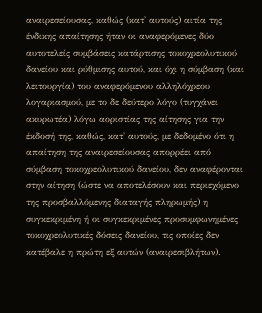αναιρεσείουσας, καθώς (κατ' αυτούς) αιτία της ένδικης απαίτησης ήταν οι αναφερόμενες δύο αυτοτελείς συμβάσεις κατάρτισης τοκοχρεολυτικού δανείου και ρύθμισης αυτού, και όχι η σύμβαση (και λειτουργία) του αναφερόμενου αλληλόχρεου λογαριασμού, με το δε δεύτερο λόγο (τυγχάνει ακυρωτέα) λόγω αοριστίας της αίτησης για την έκδοσή της, καθώς, κατ' αυτούς, με δεδομένο ότι η απαίτηση της αναιρεσείουσας απορρέει από σύμβαση τοκοχρεολυτικού δανείου, δεν αναφέρονται στην αίτηση (ώστε να αποτελέσουν και περιεχόμενο της προσβαλλόμενης διαταγής πληρωμής) η συγκεκριμένη ή οι συγκεκριμένες προσυμφωνημένες τοκοχρεολυτικές δόσεις δανείου, τις οποίες δεν κατέβαλε η πρώτη εξ αυτών (αναιρεσιβλήτων).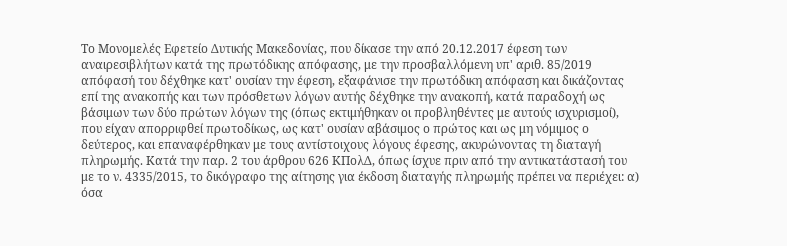Το Μονομελές Εφετείο Δυτικής Μακεδονίας, που δίκασε την από 20.12.2017 έφεση των αναιρεσιβλήτων κατά της πρωτόδικης απόφασης, με την προσβαλλόμενη υπ' αριθ. 85/2019 απόφασή του δέχθηκε κατ' ουσίαν την έφεση, εξαφάνισε την πρωτόδικη απόφαση και δικάζοντας επί της ανακοπής και των πρόσθετων λόγων αυτής δέχθηκε την ανακοπή, κατά παραδοχή ως βάσιμων των δύο πρώτων λόγων της (όπως εκτιμήθηκαν οι προβληθέντες με αυτούς ισχυρισμοί), που είχαν απορριφθεί πρωτοδίκως, ως κατ' ουσίαν αβάσιμος ο πρώτος και ως μη νόμιμος ο δεύτερος, και επαναφέρθηκαν με τους αντίστοιχους λόγους έφεσης, ακυρώνοντας τη διαταγή πληρωμής. Κατά την παρ. 2 του άρθρου 626 ΚΠολΔ, όπως ίσχυε πριν από την αντικατάστασή του με το ν. 4335/2015, το δικόγραφο της αίτησης για έκδοση διαταγής πληρωμής πρέπει να περιέχει: α) όσα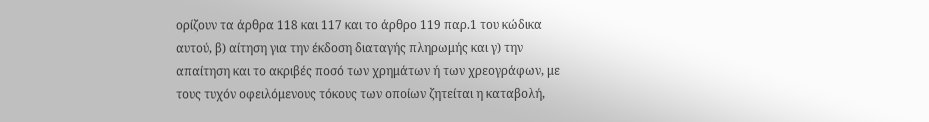ορίζουν τα άρθρα 118 και 117 και το άρθρο 119 παρ.1 του κώδικα αυτού, β) αίτηση για την έκδοση διαταγής πληρωμής και γ) την απαίτηση και το ακριβές ποσό των χρημάτων ή των χρεογράφων, με τους τυχόν οφειλόμενους τόκους των οποίων ζητείται η καταβολή,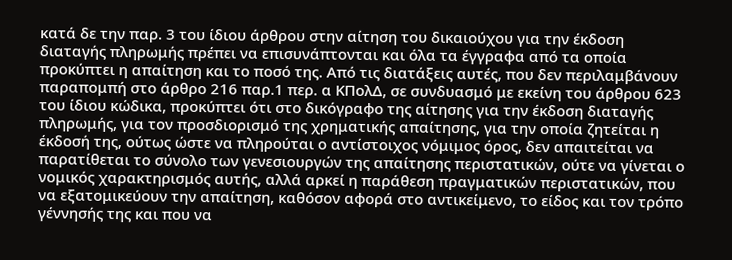κατά δε την παρ. 3 του ίδιου άρθρου στην αίτηση του δικαιούχου για την έκδοση διαταγής πληρωμής πρέπει να επισυνάπτονται και όλα τα έγγραφα από τα οποία προκύπτει η απαίτηση και το ποσό της. Από τις διατάξεις αυτές, που δεν περιλαμβάνουν παραπομπή στο άρθρο 216 παρ.1 περ. α ΚΠολΔ, σε συνδυασμό με εκείνη του άρθρου 623 του ίδιου κώδικα, προκύπτει ότι στο δικόγραφο της αίτησης για την έκδοση διαταγής πληρωμής, για τον προσδιορισμό της χρηματικής απαίτησης, για την οποία ζητείται η έκδοσή της, ούτως ώστε να πληρούται ο αντίστοιχος νόμιμος όρος, δεν απαιτείται να παρατίθεται το σύνολο των γενεσιουργών της απαίτησης περιστατικών, ούτε να γίνεται ο νομικός χαρακτηρισμός αυτής, αλλά αρκεί η παράθεση πραγματικών περιστατικών, που να εξατομικεύουν την απαίτηση, καθόσον αφορά στο αντικείμενο, το είδος και τον τρόπο γέννησής της και που να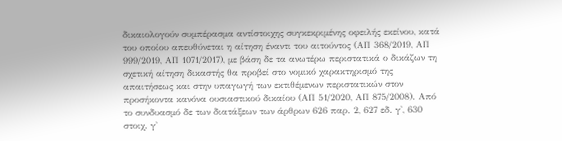δικαιολογούν συμπέρασμα αντίστοιχης συγκεκριμένης οφειλής εκείνου, κατά του οποίου απευθύνεται η αίτηση έναντι του αιτούντος (ΑΠ 368/2019, ΑΠ 999/2019, ΑΠ 1071/2017), με βάση δε τα ανωτέρω περιστατικά ο δικάζων τη σχετική αίτηση δικαστής θα προβεί στο νομικό χαρακτηρισμό της απαιτήσεως και στην υπαγωγή των εκτιθέμενων περιστατικών στον προσήκοντα κανόνα ουσιαστικού δικαίου (ΑΠ 51/2020, ΑΠ 875/2008). Από το συνδυασμό δε των διατάξεων των άρθρων 626 παρ. 2, 627 εδ. γ', 630 στοιχ. γ'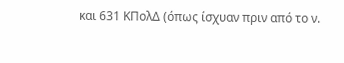και 631 ΚΠολΔ (όπως ίσχυαν πριν από το ν.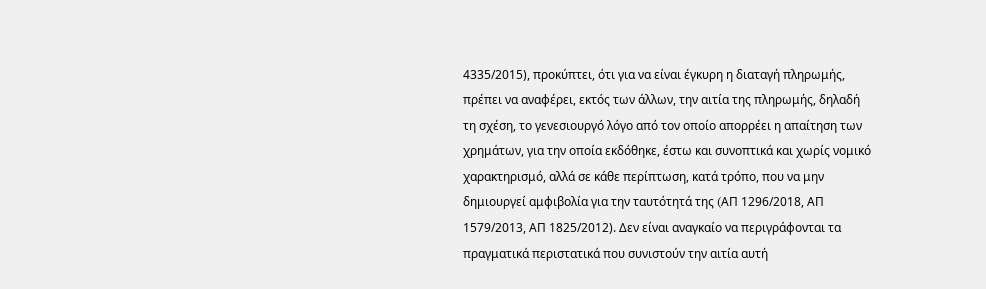4335/2015), προκύπτει, ότι για να είναι έγκυρη η διαταγή πληρωμής, πρέπει να αναφέρει, εκτός των άλλων, την αιτία της πληρωμής, δηλαδή τη σχέση, το γενεσιουργό λόγο από τον οποίο απορρέει η απαίτηση των χρημάτων, για την οποία εκδόθηκε, έστω και συνοπτικά και χωρίς νομικό χαρακτηρισμό, αλλά σε κάθε περίπτωση, κατά τρόπο, που να μην δημιουργεί αμφιβολία για την ταυτότητά της (AΠ 1296/2018, ΑΠ 1579/2013, ΑΠ 1825/2012). Δεν είναι αναγκαίο να περιγράφονται τα πραγματικά περιστατικά που συνιστούν την αιτία αυτή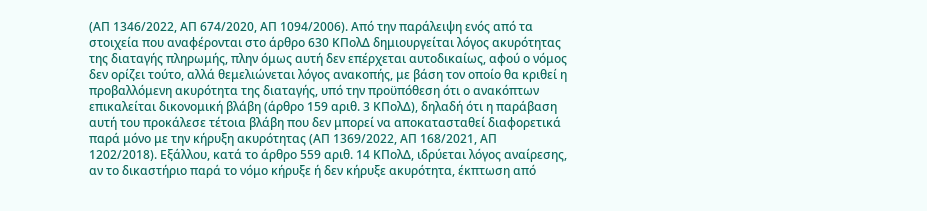(ΑΠ 1346/2022, ΑΠ 674/2020, ΑΠ 1094/2006). Από την παράλειψη ενός από τα στοιχεία που αναφέρονται στο άρθρο 630 ΚΠολΔ δημιουργείται λόγος ακυρότητας της διαταγής πληρωμής, πλην όμως αυτή δεν επέρχεται αυτοδικαίως, αφού ο νόμος δεν ορίζει τούτο, αλλά θεμελιώνεται λόγος ανακοπής, με βάση τον οποίο θα κριθεί η προβαλλόμενη ακυρότητα της διαταγής, υπό την προϋπόθεση ότι ο ανακόπτων επικαλείται δικονομική βλάβη (άρθρο 159 αριθ. 3 ΚΠολΔ), δηλαδή ότι η παράβαση αυτή του προκάλεσε τέτοια βλάβη που δεν μπορεί να αποκατασταθεί διαφορετικά παρά μόνο με την κήρυξη ακυρότητας (ΑΠ 1369/2022, ΑΠ 168/2021, ΑΠ 1202/2018). Εξάλλου, κατά το άρθρο 559 αριθ. 14 ΚΠολΔ, ιδρύεται λόγος αναίρεσης, αν το δικαστήριο παρά το νόμο κήρυξε ή δεν κήρυξε ακυρότητα, έκπτωση από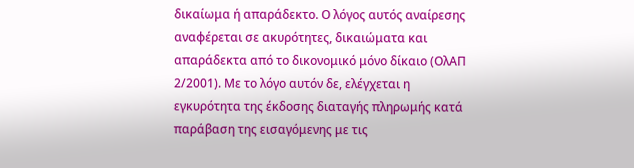δικαίωμα ή απαράδεκτο. Ο λόγος αυτός αναίρεσης αναφέρεται σε ακυρότητες, δικαιώματα και απαράδεκτα από το δικονομικό μόνο δίκαιο (ΟλΑΠ 2/2001). Με το λόγο αυτόν δε, ελέγχεται η εγκυρότητα της έκδοσης διαταγής πληρωμής κατά παράβαση της εισαγόμενης με τις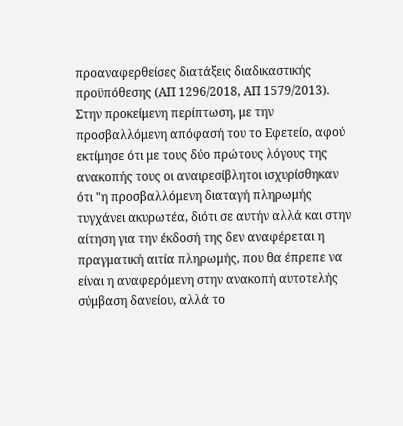προαναφερθείσες διατάξεις διαδικαστικής προϋπόθεσης (ΑΠ 1296/2018, ΑΠ 1579/2013). Στην προκείμενη περίπτωση, με την προσβαλλόμενη απόφασή του το Εφετείο, αφού εκτίμησε ότι με τους δύο πρώτους λόγους της ανακοπής τους οι αναιρεσίβλητοι ισχυρίσθηκαν ότι "η προσβαλλόμενη διαταγή πληρωμής τυγχάνει ακυρωτέα, διότι σε αυτήν αλλά και στην αίτηση για την έκδοσή της δεν αναφέρεται η πραγματική αιτία πληρωμής, που θα έπρεπε να είναι η αναφερόμενη στην ανακοπή αυτοτελής σύμβαση δανείου, αλλά το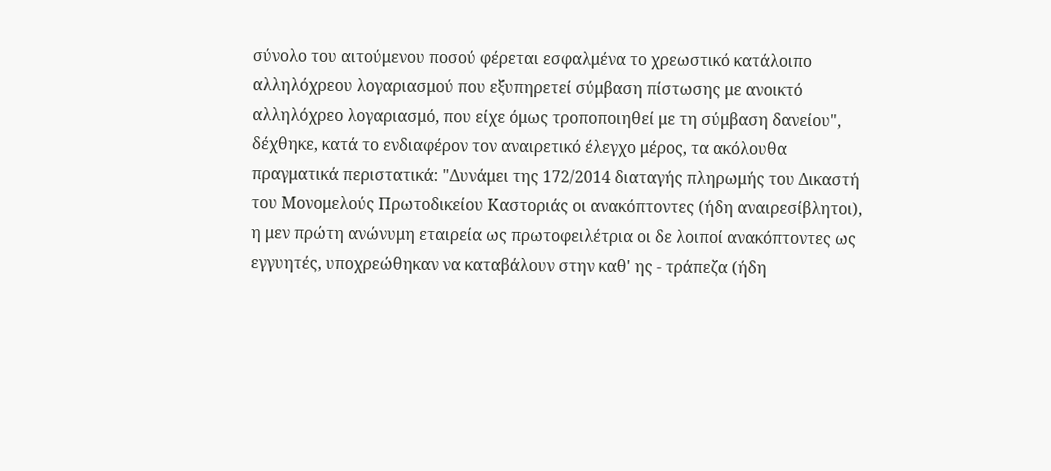σύνολο του αιτούμενου ποσού φέρεται εσφαλμένα το χρεωστικό κατάλοιπο αλληλόχρεου λογαριασμού που εξυπηρετεί σύμβαση πίστωσης με ανοικτό αλληλόχρεο λογαριασμό, που είχε όμως τροποποιηθεί με τη σύμβαση δανείου", δέχθηκε, κατά το ενδιαφέρον τον αναιρετικό έλεγχο μέρος, τα ακόλουθα πραγματικά περιστατικά: "Δυνάμει της 172/2014 διαταγής πληρωμής του Δικαστή του Μονομελούς Πρωτοδικείου Καστοριάς οι ανακόπτοντες (ήδη αναιρεσίβλητοι), η μεν πρώτη ανώνυμη εταιρεία ως πρωτοφειλέτρια οι δε λοιποί ανακόπτοντες ως εγγυητές, υποχρεώθηκαν να καταβάλουν στην καθ' ης - τράπεζα (ήδη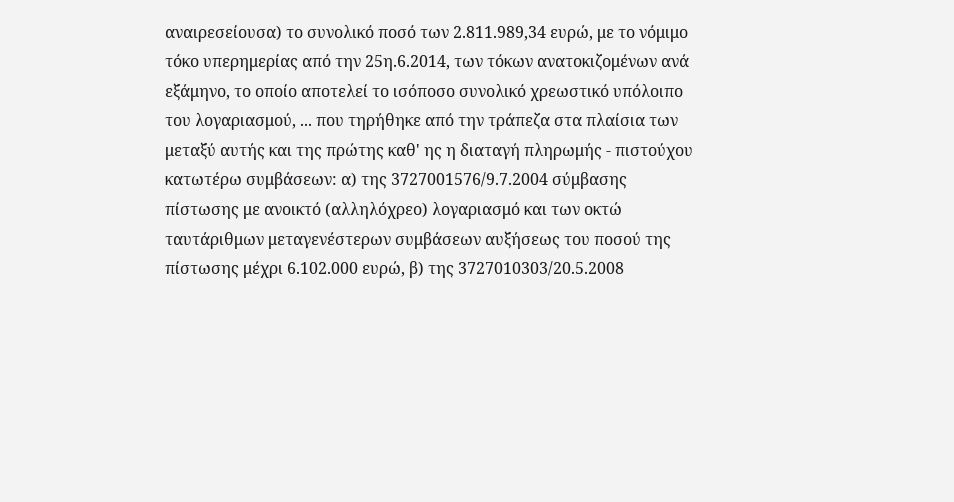αναιρεσείουσα) το συνολικό ποσό των 2.811.989,34 ευρώ, με το νόμιμο τόκο υπερημερίας από την 25η.6.2014, των τόκων ανατοκιζομένων ανά εξάμηνο, το οποίο αποτελεί το ισόποσο συνολικό χρεωστικό υπόλοιπο του λογαριασμού, ... που τηρήθηκε από την τράπεζα στα πλαίσια των μεταξύ αυτής και της πρώτης καθ' ης η διαταγή πληρωμής - πιστούχου κατωτέρω συμβάσεων: α) της 3727001576/9.7.2004 σύμβασης πίστωσης με ανοικτό (αλληλόχρεο) λογαριασμό και των οκτώ ταυτάριθμων μεταγενέστερων συμβάσεων αυξήσεως του ποσού της πίστωσης μέχρι 6.102.000 ευρώ, β) της 3727010303/20.5.2008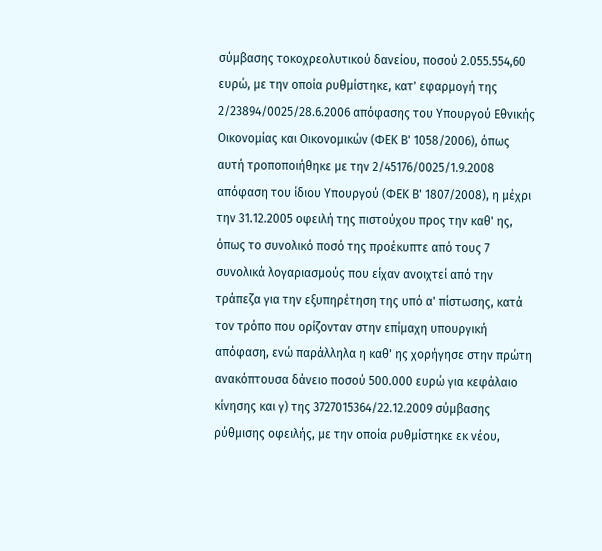σύμβασης τοκοχρεολυτικού δανείου, ποσού 2.055.554,60 ευρώ, με την οποία ρυθμίστηκε, κατ' εφαρμογή της 2/23894/0025/28.6.2006 απόφασης του Υπουργού Εθνικής Οικονομίας και Οικονομικών (ΦΕΚ Β' 1058/2006), όπως αυτή τροποποιήθηκε με την 2/45176/0025/1.9.2008 απόφαση του ίδιου Υπουργού (ΦΕΚ Β' 1807/2008), η μέχρι την 31.12.2005 οφειλή της πιστούχου προς την καθ' ης, όπως το συνολικό ποσό της προέκυπτε από τους 7 συνολικά λογαριασμούς που είχαν ανοιχτεί από την τράπεζα για την εξυπηρέτηση της υπό α' πίστωσης, κατά τον τρόπο που ορίζονταν στην επίμαχη υπουργική απόφαση, ενώ παράλληλα η καθ' ης χορήγησε στην πρώτη ανακόπτουσα δάνειο ποσού 500.000 ευρώ για κεφάλαιο κίνησης και γ) της 3727015364/22.12.2009 σύμβασης ρύθμισης οφειλής, με την οποία ρυθμίστηκε εκ νέου,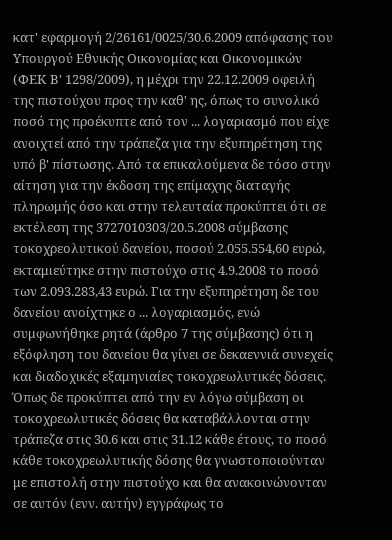κατ' εφαρμογή 2/26161/0025/30.6.2009 απόφασης του Υπουργού Εθνικής Οικονομίας και Οικονομικών (ΦΕΚ Β' 1298/2009), η μέχρι την 22.12.2009 οφειλή της πιστούχου προς την καθ' ης, όπως το συνολικό ποσό της προέκυπτε από τον ... λογαριασμό που είχε ανοιχτεί από την τράπεζα για την εξυπηρέτηση της υπό β' πίστωσης. Από τα επικαλούμενα δε τόσο στην αίτηση για την έκδοση της επίμαχης διαταγής πληρωμής όσο και στην τελευταία προκύπτει ότι σε εκτέλεση της 3727010303/20.5.2008 σύμβασης τοκοχρεολυτικού δανείου, ποσού 2.055.554,60 ευρώ, εκταμιεύτηκε στην πιστούχο στις 4.9.2008 το ποσό των 2.093.283,43 ευρώ. Για την εξυπηρέτηση δε του δανείου ανοίχτηκε ο ... λογαριασμός, ενώ συμφωνήθηκε ρητά (άρθρο 7 της σύμβασης) ότι η εξόφληση του δανείου θα γίνει σε δεκαεννιά συνεχείς και διαδοχικές εξαμηνιαίες τοκοχρεωλυτικές δόσεις. Όπως δε προκύπτει από την εν λόγω σύμβαση οι τοκοχρεωλυτικές δόσεις θα καταβάλλονται στην τράπεζα στις 30.6 και στις 31.12 κάθε έτους, το ποσό κάθε τοκοχρεωλυτικής δόσης θα γνωστοποιούνταν με επιστολή στην πιστούχο και θα ανακοινώνονταν σε αυτόν (ενν. αυτήν) εγγράφως το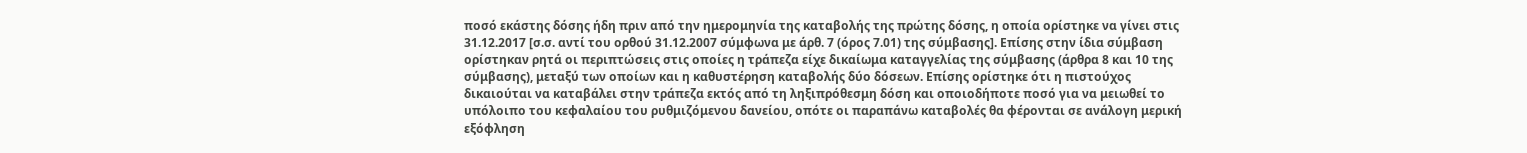ποσό εκάστης δόσης ήδη πριν από την ημερομηνία της καταβολής της πρώτης δόσης, η οποία ορίστηκε να γίνει στις 31.12.2017 [σ.σ. αντί του ορθού 31.12.2007 σύμφωνα με άρθ. 7 (όρος 7.01) της σύμβασης]. Επίσης στην ίδια σύμβαση ορίστηκαν ρητά οι περιπτώσεις στις οποίες η τράπεζα είχε δικαίωμα καταγγελίας της σύμβασης (άρθρα 8 και 10 της σύμβασης), μεταξύ των οποίων και η καθυστέρηση καταβολής δύο δόσεων. Επίσης ορίστηκε ότι η πιστούχος δικαιούται να καταβάλει στην τράπεζα εκτός από τη ληξιπρόθεσμη δόση και οποιοδήποτε ποσό για να μειωθεί το υπόλοιπο του κεφαλαίου του ρυθμιζόμενου δανείου, οπότε οι παραπάνω καταβολές θα φέρονται σε ανάλογη μερική εξόφληση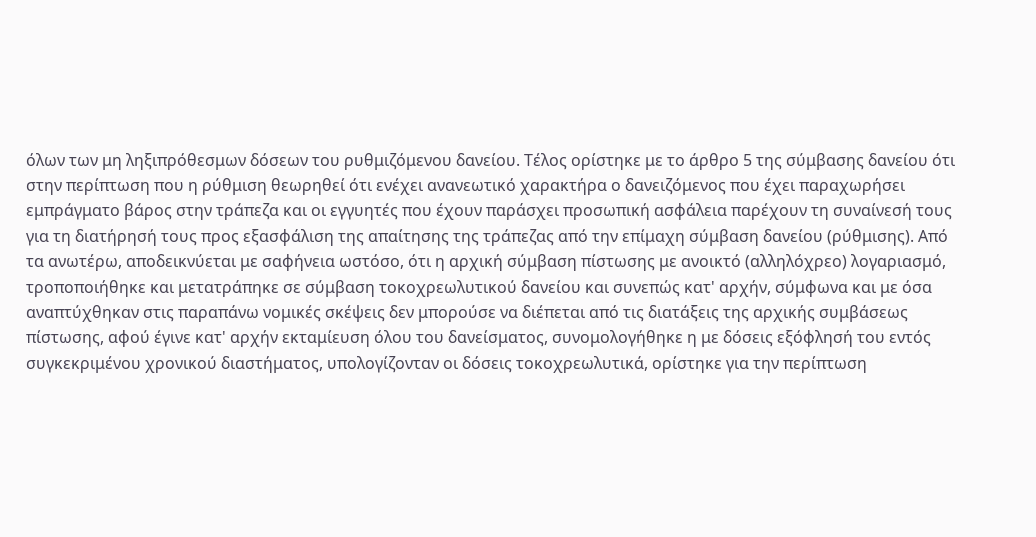όλων των μη ληξιπρόθεσμων δόσεων του ρυθμιζόμενου δανείου. Τέλος ορίστηκε με το άρθρο 5 της σύμβασης δανείου ότι στην περίπτωση που η ρύθμιση θεωρηθεί ότι ενέχει ανανεωτικό χαρακτήρα ο δανειζόμενος που έχει παραχωρήσει εμπράγματο βάρος στην τράπεζα και οι εγγυητές που έχουν παράσχει προσωπική ασφάλεια παρέχουν τη συναίνεσή τους για τη διατήρησή τους προς εξασφάλιση της απαίτησης της τράπεζας από την επίμαχη σύμβαση δανείου (ρύθμισης). Από τα ανωτέρω, αποδεικνύεται με σαφήνεια ωστόσο, ότι η αρχική σύμβαση πίστωσης με ανοικτό (αλληλόχρεο) λογαριασμό, τροποποιήθηκε και μετατράπηκε σε σύμβαση τοκοχρεωλυτικού δανείου και συνεπώς κατ' αρχήν, σύμφωνα και με όσα αναπτύχθηκαν στις παραπάνω νομικές σκέψεις δεν μπορούσε να διέπεται από τις διατάξεις της αρχικής συμβάσεως πίστωσης, αφού έγινε κατ' αρχήν εκταμίευση όλου του δανείσματος, συνομολογήθηκε η με δόσεις εξόφλησή του εντός συγκεκριμένου χρονικού διαστήματος, υπολογίζονταν οι δόσεις τοκοχρεωλυτικά, ορίστηκε για την περίπτωση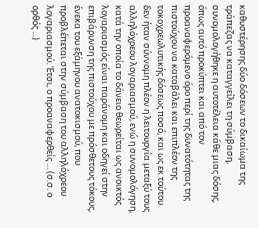καθυστέρησης δύο δόσεων το δικαίωμα της τράπεζας να καταγγείλει τη σύμβαση, συνομολογήθηκε η αυτοτέλεια κάθε μιας δόσης, όπως αυτό προκύπτει και από τον προαναφερόμενο όρο περί της δυνατότητας της πιστούχου να καταβάλει και επιπλέον της τοκοχρεωλυτικής δόσεως ποσό, και ως εκ τούτου δεν ήταν σύννομη πλέον η λειτουργία μεταξύ τους αλληλόχρεου λογαριασμού, ενώ η συνομολόγηση, κατά την οποία το δάνειο θεωρείται ως ανοικτός λογαριασμός είναι παράνομη και οδηγεί στην επιβάρυνση της πιστούχου με πρόσθετους τόκους, ένεκα του εξάμηνου ανατοκισμού, που προβλέπεται στην σύμβαση του αλληλόχρεου λογαριασμού. Έτσι, ο προαναφερθείς ... (σ.σ. ο ορθός ...)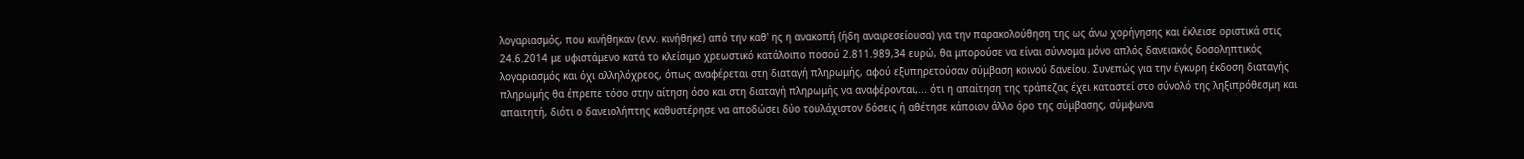λογαριασμός, που κινήθηκαν (ενν. κινήθηκε) από την καθ' ης η ανακοπή (ήδη αναιρεσείουσα) για την παρακολούθηση της ως άνω χορήγησης και έκλεισε οριστικά στις 24.6.2014 με υφιστάμενο κατά το κλείσιμο χρεωστικό κατάλοιπο ποσού 2.811.989,34 ευρώ, θα μπορούσε να είναι σύννομα μόνο απλός δανειακός δοσοληπτικός λογαριασμός και όχι αλληλόχρεος, όπως αναφέρεται στη διαταγή πληρωμής, αφού εξυπηρετούσαν σύμβαση κοινού δανείου. Συνεπώς για την έγκυρη έκδοση διαταγής πληρωμής θα έπρεπε τόσο στην αίτηση όσο και στη διαταγή πληρωμής να αναφέρονται,... ότι η απαίτηση της τράπεζας έχει καταστεί στο σύνολό της ληξιπρόθεσμη και απαιτητή, διότι ο δανειολήπτης καθυστέρησε να αποδώσει δύο τουλάχιστον δόσεις ή αθέτησε κάποιον άλλο όρο της σύμβασης, σύμφωνα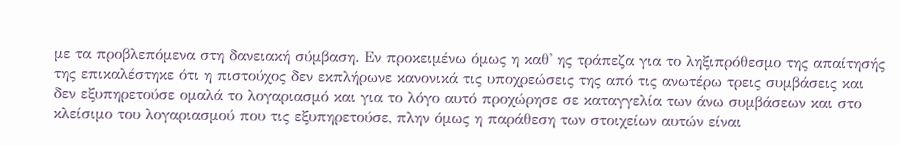με τα προβλεπόμενα στη δανειακή σύμβαση. Εν προκειμένω όμως η καθ' ης τράπεζα για το ληξιπρόθεσμο της απαίτησής της επικαλέστηκε ότι η πιστούχος δεν εκπλήρωνε κανονικά τις υποχρεώσεις της από τις ανωτέρω τρεις συμβάσεις και δεν εξυπηρετούσε ομαλά το λογαριασμό και για το λόγο αυτό προχώρησε σε καταγγελία των άνω συμβάσεων και στο κλείσιμο του λογαριασμού που τις εξυπηρετούσε, πλην όμως η παράθεση των στοιχείων αυτών είναι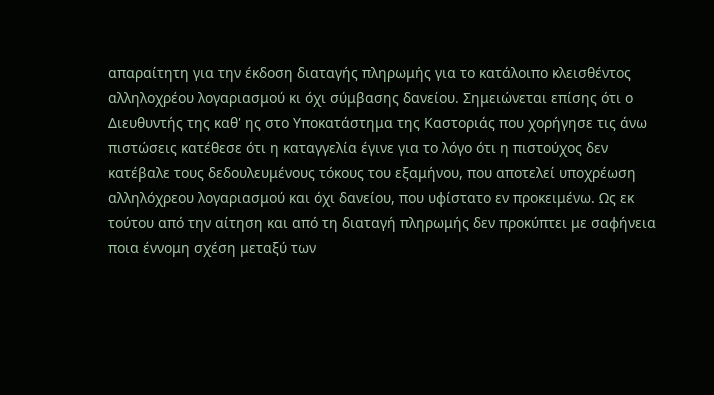απαραίτητη για την έκδοση διαταγής πληρωμής για το κατάλοιπο κλεισθέντος αλληλοχρέου λογαριασμού κι όχι σύμβασης δανείου. Σημειώνεται επίσης ότι ο Διευθυντής της καθ' ης στο Υποκατάστημα της Καστοριάς που χορήγησε τις άνω πιστώσεις κατέθεσε ότι η καταγγελία έγινε για το λόγο ότι η πιστούχος δεν κατέβαλε τους δεδουλευμένους τόκους του εξαμήνου, που αποτελεί υποχρέωση αλληλόχρεου λογαριασμού και όχι δανείου, που υφίστατο εν προκειμένω. Ως εκ τούτου από την αίτηση και από τη διαταγή πληρωμής δεν προκύπτει με σαφήνεια ποια έννομη σχέση μεταξύ των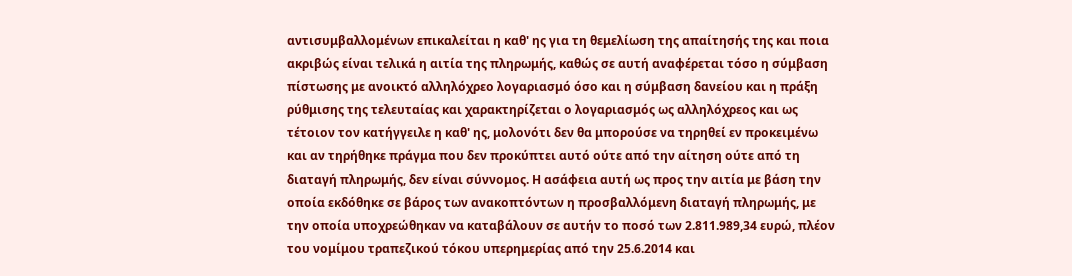αντισυμβαλλομένων επικαλείται η καθ' ης για τη θεμελίωση της απαίτησής της και ποια ακριβώς είναι τελικά η αιτία της πληρωμής, καθώς σε αυτή αναφέρεται τόσο η σύμβαση πίστωσης με ανοικτό αλληλόχρεο λογαριασμό όσο και η σύμβαση δανείου και η πράξη ρύθμισης της τελευταίας και χαρακτηρίζεται ο λογαριασμός ως αλληλόχρεος και ως τέτοιον τον κατήγγειλε η καθ' ης, μολονότι δεν θα μπορούσε να τηρηθεί εν προκειμένω και αν τηρήθηκε πράγμα που δεν προκύπτει αυτό ούτε από την αίτηση ούτε από τη διαταγή πληρωμής, δεν είναι σύννομος. Η ασάφεια αυτή ως προς την αιτία με βάση την οποία εκδόθηκε σε βάρος των ανακοπτόντων η προσβαλλόμενη διαταγή πληρωμής, με την οποία υποχρεώθηκαν να καταβάλουν σε αυτήν το ποσό των 2.811.989,34 ευρώ, πλέον του νομίμου τραπεζικού τόκου υπερημερίας από την 25.6.2014 και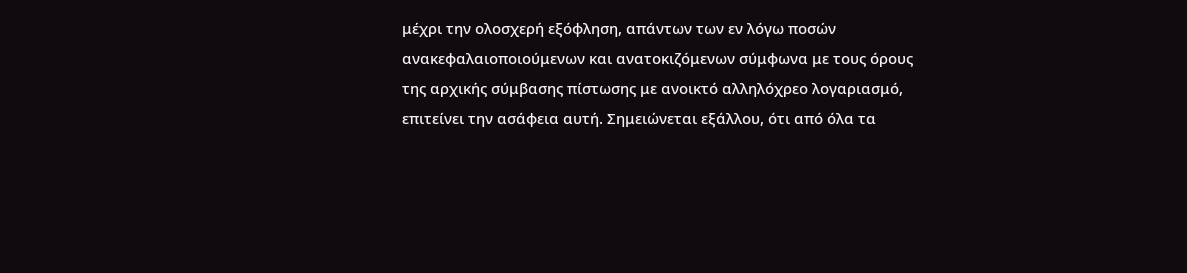μέχρι την ολοσχερή εξόφληση, απάντων των εν λόγω ποσών ανακεφαλαιοποιούμενων και ανατοκιζόμενων σύμφωνα με τους όρους της αρχικής σύμβασης πίστωσης με ανοικτό αλληλόχρεο λογαριασμό, επιτείνει την ασάφεια αυτή. Σημειώνεται εξάλλου, ότι από όλα τα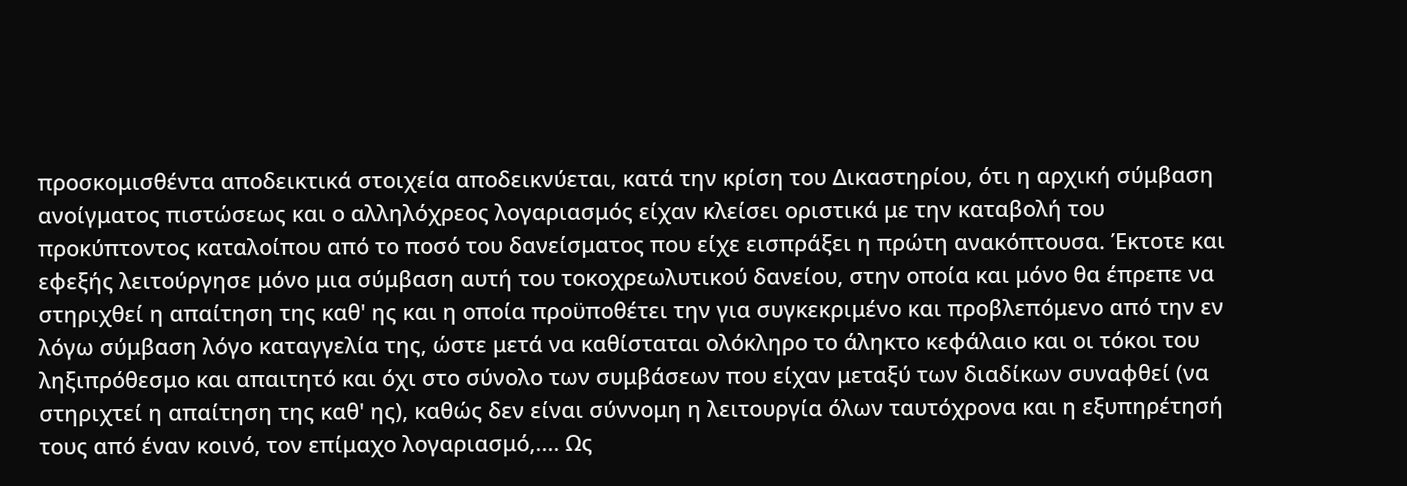προσκομισθέντα αποδεικτικά στοιχεία αποδεικνύεται, κατά την κρίση του Δικαστηρίου, ότι η αρχική σύμβαση ανοίγματος πιστώσεως και ο αλληλόχρεος λογαριασμός είχαν κλείσει οριστικά με την καταβολή του προκύπτοντος καταλοίπου από το ποσό του δανείσματος που είχε εισπράξει η πρώτη ανακόπτουσα. Έκτοτε και εφεξής λειτούργησε μόνο μια σύμβαση αυτή του τοκοχρεωλυτικού δανείου, στην οποία και μόνο θα έπρεπε να στηριχθεί η απαίτηση της καθ' ης και η οποία προϋποθέτει την για συγκεκριμένο και προβλεπόμενο από την εν λόγω σύμβαση λόγο καταγγελία της, ώστε μετά να καθίσταται ολόκληρο το άληκτο κεφάλαιο και οι τόκοι του ληξιπρόθεσμο και απαιτητό και όχι στο σύνολο των συμβάσεων που είχαν μεταξύ των διαδίκων συναφθεί (να στηριχτεί η απαίτηση της καθ' ης), καθώς δεν είναι σύννομη η λειτουργία όλων ταυτόχρονα και η εξυπηρέτησή τους από έναν κοινό, τον επίμαχο λογαριασμό,.... Ως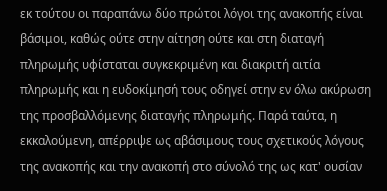εκ τούτου οι παραπάνω δύο πρώτοι λόγοι της ανακοπής είναι βάσιμοι, καθώς ούτε στην αίτηση ούτε και στη διαταγή πληρωμής υφίσταται συγκεκριμένη και διακριτή αιτία πληρωμής και η ευδοκίμησή τους οδηγεί στην εν όλω ακύρωση της προσβαλλόμενης διαταγής πληρωμής. Παρά ταύτα, η εκκαλούμενη, απέρριψε ως αβάσιμους τους σχετικούς λόγους της ανακοπής και την ανακοπή στο σύνολό της ως κατ' ουσίαν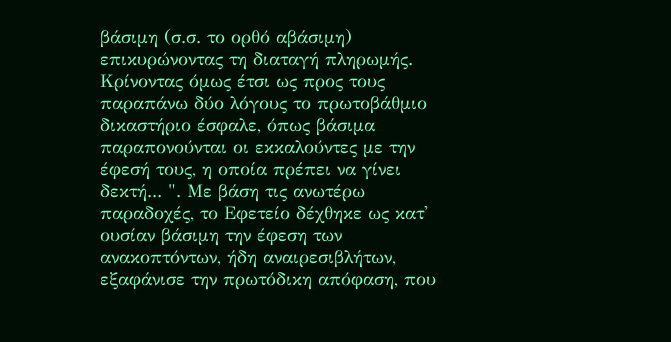βάσιμη (σ.σ. το ορθό αβάσιμη) επικυρώνοντας τη διαταγή πληρωμής. Κρίνοντας όμως έτσι ως προς τους παραπάνω δύο λόγους το πρωτοβάθμιο δικαστήριο έσφαλε, όπως βάσιμα παραπονούνται οι εκκαλούντες με την έφεσή τους, η οποία πρέπει να γίνει δεκτή... ". Με βάση τις ανωτέρω παραδοχές, το Εφετείο δέχθηκε ως κατ' ουσίαν βάσιμη την έφεση των ανακοπτόντων, ήδη αναιρεσιβλήτων, εξαφάνισε την πρωτόδικη απόφαση, που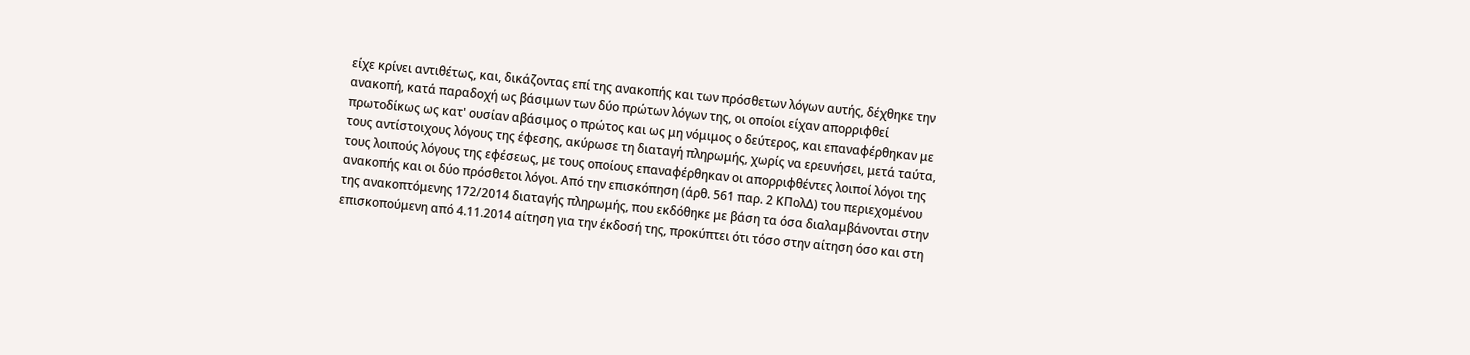είχε κρίνει αντιθέτως, και, δικάζοντας επί της ανακοπής και των πρόσθετων λόγων αυτής, δέχθηκε την ανακοπή, κατά παραδοχή ως βάσιμων των δύο πρώτων λόγων της, οι οποίοι είχαν απορριφθεί πρωτοδίκως ως κατ' ουσίαν αβάσιμος ο πρώτος και ως μη νόμιμος ο δεύτερος, και επαναφέρθηκαν με τους αντίστοιχους λόγους της έφεσης, ακύρωσε τη διαταγή πληρωμής, χωρίς να ερευνήσει, μετά ταύτα, τους λοιπούς λόγους της εφέσεως, με τους οποίους επαναφέρθηκαν οι απορριφθέντες λοιποί λόγοι της ανακοπής και οι δύο πρόσθετοι λόγοι. Από την επισκόπηση (άρθ. 561 παρ. 2 ΚΠολΔ) του περιεχομένου της ανακοπτόμενης 172/2014 διαταγής πληρωμής, που εκδόθηκε με βάση τα όσα διαλαμβάνονται στην επισκοπούμενη από 4.11.2014 αίτηση για την έκδοσή της, προκύπτει ότι τόσο στην αίτηση όσο και στη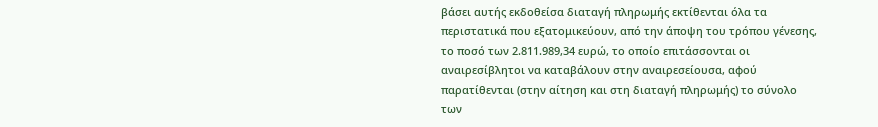βάσει αυτής εκδοθείσα διαταγή πληρωμής εκτίθενται όλα τα περιστατικά που εξατομικεύουν, από την άποψη του τρόπου γένεσης, το ποσό των 2.811.989,34 ευρώ, το οποίο επιτάσσονται οι αναιρεσίβλητοι να καταβάλουν στην αναιρεσείουσα, αφού παρατίθενται (στην αίτηση και στη διαταγή πληρωμής) το σύνολο των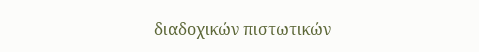διαδοχικών πιστωτικών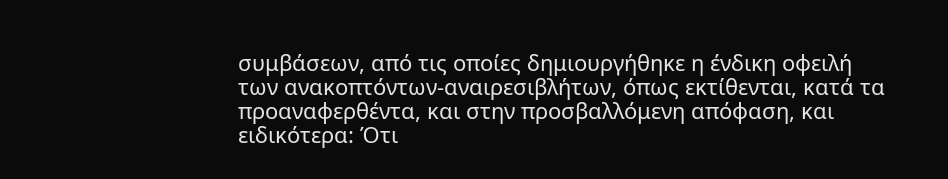συμβάσεων, από τις οποίες δημιουργήθηκε η ένδικη οφειλή των ανακοπτόντων-αναιρεσιβλήτων, όπως εκτίθενται, κατά τα προαναφερθέντα, και στην προσβαλλόμενη απόφαση, και ειδικότερα: Ότι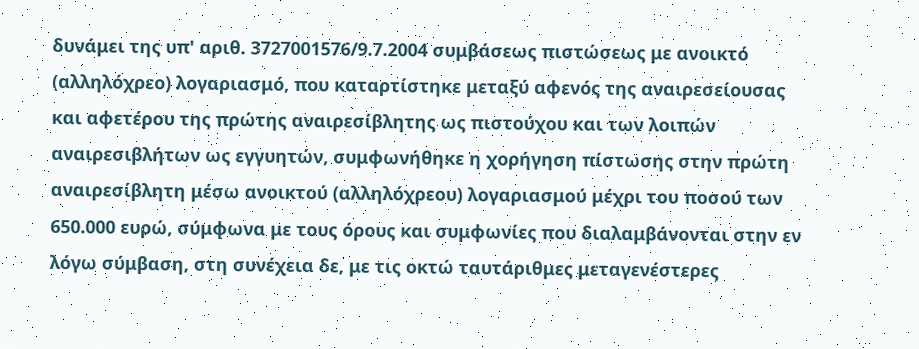δυνάμει της υπ' αριθ. 3727001576/9.7.2004 συμβάσεως πιστώσεως με ανοικτό (αλληλόχρεο) λογαριασμό, που καταρτίστηκε μεταξύ αφενός της αναιρεσείουσας και αφετέρου της πρώτης αναιρεσίβλητης ως πιστούχου και των λοιπών αναιρεσιβλήτων ως εγγυητών, συμφωνήθηκε η χορήγηση πίστωσης στην πρώτη αναιρεσίβλητη μέσω ανοικτού (αλληλόχρεου) λογαριασμού μέχρι του ποσού των 650.000 ευρώ, σύμφωνα με τους όρους και συμφωνίες που διαλαμβάνονται στην εν λόγω σύμβαση, στη συνέχεια δε, με τις οκτώ ταυτάριθμες μεταγενέστερες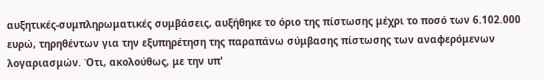αυξητικές-συμπληρωματικές συμβάσεις, αυξήθηκε το όριο της πίστωσης μέχρι το ποσό των 6.102.000 ευρώ, τηρηθέντων για την εξυπηρέτηση της παραπάνω σύμβασης πίστωσης των αναφερόμενων λογαριασμών. Ότι, ακολούθως, με την υπ'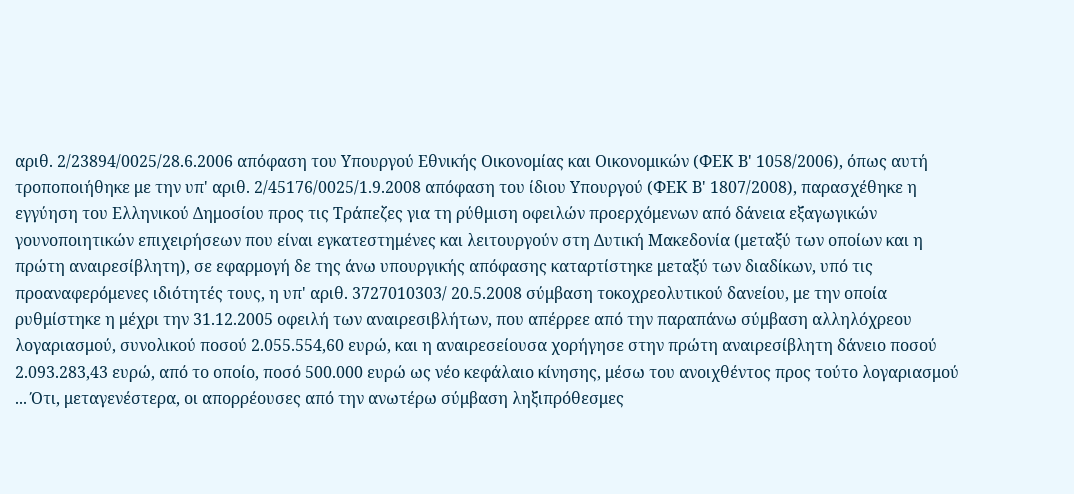αριθ. 2/23894/0025/28.6.2006 απόφαση του Υπουργού Εθνικής Οικονομίας και Οικονομικών (ΦΕΚ Β' 1058/2006), όπως αυτή τροποποιήθηκε με την υπ' αριθ. 2/45176/0025/1.9.2008 απόφαση του ίδιου Υπουργού (ΦΕΚ Β' 1807/2008), παρασχέθηκε η εγγύηση του Ελληνικού Δημοσίου προς τις Τράπεζες για τη ρύθμιση οφειλών προερχόμενων από δάνεια εξαγωγικών γουνοποιητικών επιχειρήσεων που είναι εγκατεστημένες και λειτουργούν στη Δυτική Μακεδονία (μεταξύ των οποίων και η πρώτη αναιρεσίβλητη), σε εφαρμογή δε της άνω υπουργικής απόφασης καταρτίστηκε μεταξύ των διαδίκων, υπό τις προαναφερόμενες ιδιότητές τους, η υπ' αριθ. 3727010303/ 20.5.2008 σύμβαση τοκοχρεολυτικού δανείου, με την οποία ρυθμίστηκε η μέχρι την 31.12.2005 οφειλή των αναιρεσιβλήτων, που απέρρεε από την παραπάνω σύμβαση αλληλόχρεου λογαριασμού, συνολικού ποσού 2.055.554,60 ευρώ, και η αναιρεσείουσα χορήγησε στην πρώτη αναιρεσίβλητη δάνειο ποσού 2.093.283,43 ευρώ, από το οποίο, ποσό 500.000 ευρώ ως νέο κεφάλαιο κίνησης, μέσω του ανοιχθέντος προς τούτο λογαριασμού ... Ότι, μεταγενέστερα, οι απορρέουσες από την ανωτέρω σύμβαση ληξιπρόθεσμες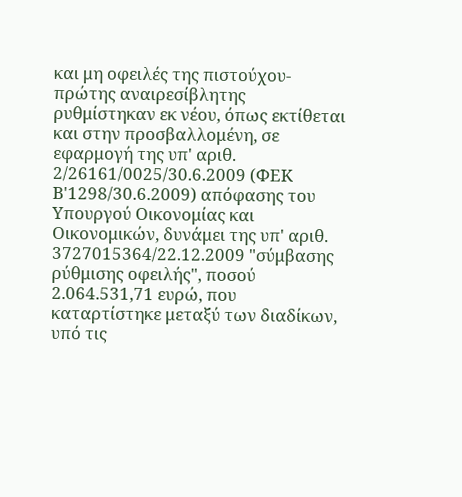και μη οφειλές της πιστούχου-πρώτης αναιρεσίβλητης ρυθμίστηκαν εκ νέου, όπως εκτίθεται και στην προσβαλλομένη, σε εφαρμογή της υπ' αριθ. 2/26161/0025/30.6.2009 (ΦΕΚ Β'1298/30.6.2009) απόφασης του Υπουργού Οικονομίας και Οικονομικών, δυνάμει της υπ' αριθ. 3727015364/22.12.2009 "σύμβασης ρύθμισης οφειλής", ποσού 2.064.531,71 ευρώ, που καταρτίστηκε μεταξύ των διαδίκων, υπό τις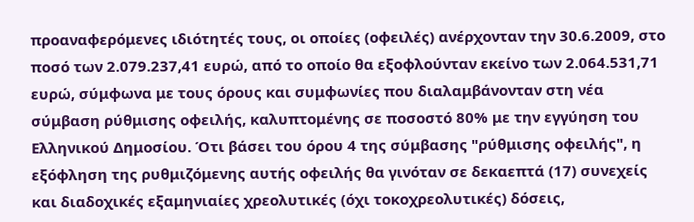προαναφερόμενες ιδιότητές τους, οι οποίες (οφειλές) ανέρχονταν την 30.6.2009, στο ποσό των 2.079.237,41 ευρώ, από το οποίο θα εξοφλούνταν εκείνο των 2.064.531,71 ευρώ, σύμφωνα με τους όρους και συμφωνίες που διαλαμβάνονταν στη νέα σύμβαση ρύθμισης οφειλής, καλυπτομένης σε ποσοστό 80% με την εγγύηση του Ελληνικού Δημοσίου. Ότι βάσει του όρου 4 της σύμβασης "ρύθμισης οφειλής", η εξόφληση της ρυθμιζόμενης αυτής οφειλής θα γινόταν σε δεκαεπτά (17) συνεχείς και διαδοχικές εξαμηνιαίες χρεολυτικές (όχι τοκοχρεολυτικές) δόσεις,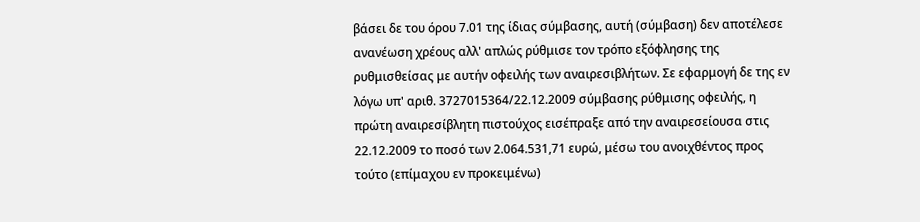βάσει δε του όρου 7.01 της ίδιας σύμβασης, αυτή (σύμβαση) δεν αποτέλεσε ανανέωση χρέους αλλ' απλώς ρύθμισε τον τρόπο εξόφλησης της ρυθμισθείσας με αυτήν οφειλής των αναιρεσιβλήτων. Σε εφαρμογή δε της εν λόγω υπ' αριθ. 3727015364/22.12.2009 σύμβασης ρύθμισης οφειλής, η πρώτη αναιρεσίβλητη πιστούχος εισέπραξε από την αναιρεσείουσα στις 22.12.2009 το ποσό των 2.064.531,71 ευρώ, μέσω του ανοιχθέντος προς τούτο (επίμαχου εν προκειμένω)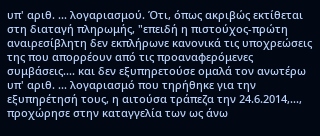υπ' αριθ. ... λογαριασμού. Ότι, όπως ακριβώς εκτίθεται στη διαταγή πληρωμής, "επειδή η πιστούχος-πρώτη αναιρεσίβλητη δεν εκπλήρωνε κανονικά τις υποχρεώσεις της που απορρέουν από τις προαναφερόμενες συμβάσεις.... και δεν εξυπηρετούσε ομαλά τον ανωτέρω υπ' αριθ. ... λογαριασμό που τηρήθηκε για την εξυπηρέτησή τους, η αιτούσα τράπεζα την 24.6.2014,..., προχώρησε στην καταγγελία των ως άνω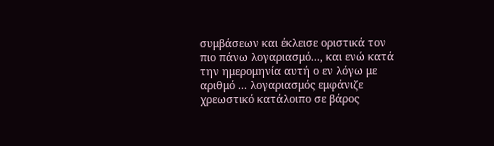συμβάσεων και έκλεισε οριστικά τον πιο πάνω λογαριασμό..., και ενώ κατά την ημερομηνία αυτή ο εν λόγω με αριθμό ... λογαριασμός εμφάνιζε χρεωστικό κατάλοιπο σε βάρος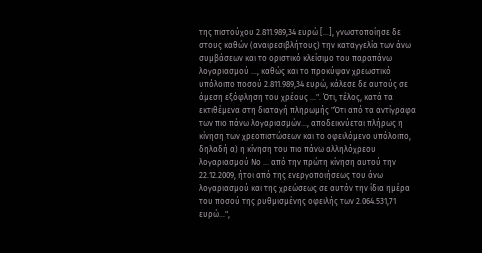της πιστούχου 2.811.989,34 ευρώ [...], γνωστοποίησε δε στους καθών (αναιρεσιβλήτους) την καταγγελία των άνω συμβάσεων και το οριστικό κλείσιμο του παραπάνω λογαριασμού ..., καθώς και το προκύψαν χρεωστικό υπόλοιπο ποσού 2.811.989,34 ευρώ, κάλεσε δε αυτούς σε άμεση εξόφληση του χρέους ...". Ότι, τέλος, κατά τα εκτιθέμενα στη διαταγή πληρωμής "Ότι από τα αντίγραφα των πιο πάνω λογαριασμών..., αποδεικνύεται πλήρως η κίνηση των χρεοπιστώσεων και το οφειλόμενο υπόλοιπο, δηλαδή α) η κίνηση του πιο πάνω αλληλόχρεου λογαριασμού Νο ... από την πρώτη κίνηση αυτού την 22.12.2009, ήτοι από της ενεργοποιήσεως του άνω λογαριασμού και της χρεώσεως σε αυτόν την ίδια ημέρα του ποσού της ρυθμισμένης οφειλής των 2.064.531,71 ευρώ...",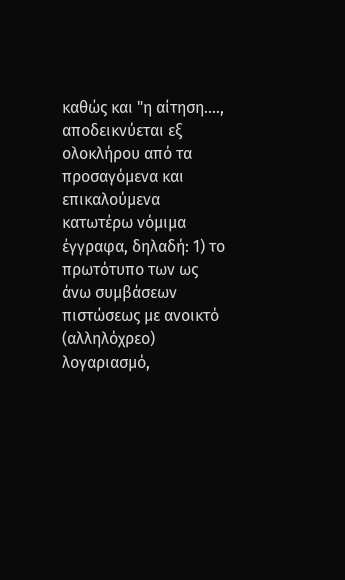καθώς και "η αίτηση...., αποδεικνύεται εξ ολοκλήρου από τα προσαγόμενα και επικαλούμενα κατωτέρω νόμιμα έγγραφα, δηλαδή: 1) το πρωτότυπο των ως άνω συμβάσεων πιστώσεως με ανοικτό (αλληλόχρεο) λογαριασμό,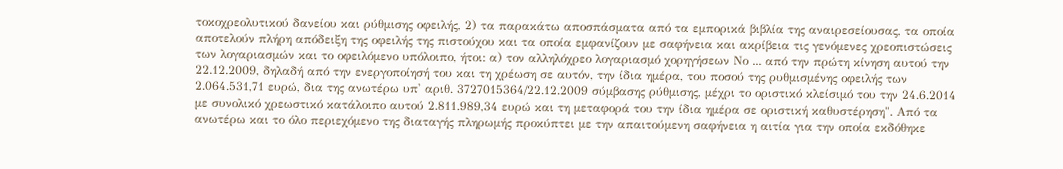τοκοχρεολυτικού δανείου και ρύθμισης οφειλής, 2) τα παρακάτω αποσπάσματα από τα εμπορικά βιβλία της αναιρεσείουσας, τα οποία αποτελούν πλήρη απόδειξη της οφειλής της πιστούχου και τα οποία εμφανίζουν με σαφήνεια και ακρίβεια τις γενόμενες χρεοπιστώσεις των λογαριασμών και το οφειλόμενο υπόλοιπο, ήτοι: α) τον αλληλόχρεο λογαριασμό χορηγήσεων Νο ... από την πρώτη κίνηση αυτού την 22.12.2009, δηλαδή από την ενεργοποίησή του και τη χρέωση σε αυτόν, την ίδια ημέρα, του ποσού της ρυθμισμένης οφειλής των 2.064.531,71 ευρώ, δια της ανωτέρω υπ' αριθ. 3727015364/22.12.2009 σύμβασης ρύθμισης, μέχρι το οριστικό κλείσιμό του την 24.6.2014 με συνολικό χρεωστικό κατάλοιπο αυτού 2.811.989,34 ευρώ και τη μεταφορά του την ίδια ημέρα σε οριστική καθυστέρηση". Από τα ανωτέρω και το όλο περιεχόμενο της διαταγής πληρωμής προκύπτει με την απαιτούμενη σαφήνεια η αιτία για την οποία εκδόθηκε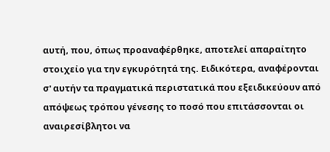αυτή, που, όπως προαναφέρθηκε, αποτελεί απαραίτητο στοιχείο για την εγκυρότητά της. Ειδικότερα, αναφέρονται σ' αυτήν τα πραγματικά περιστατικά που εξειδικεύουν από απόψεως τρόπου γένεσης το ποσό που επιτάσσονται οι αναιρεσίβλητοι να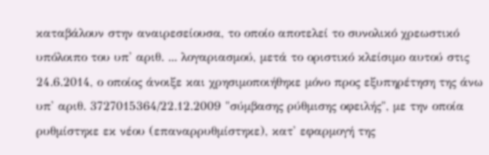καταβάλουν στην αναιρεσείουσα, το οποίο αποτελεί το συνολικό χρεωστικό υπόλοιπο του υπ' αριθ. ... λογαριασμού, μετά το οριστικό κλείσιμο αυτού στις 24.6.2014, ο οποίος άνοιξε και χρησιμοποιήθηκε μόνο προς εξυπηρέτηση της άνω υπ' αριθ. 3727015364/22.12.2009 "σύμβασης ρύθμισης οφειλής", με την οποία ρυθμίστηκε εκ νέου (επαναρρυθμίστηκε), κατ' εφαρμογή της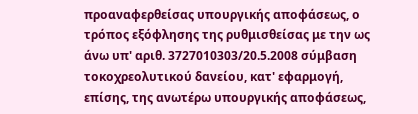προαναφερθείσας υπουργικής αποφάσεως, ο τρόπος εξόφλησης της ρυθμισθείσας με την ως άνω υπ' αριθ. 3727010303/20.5.2008 σύμβαση τοκοχρεολυτικού δανείου, κατ' εφαρμογή, επίσης, της ανωτέρω υπουργικής αποφάσεως,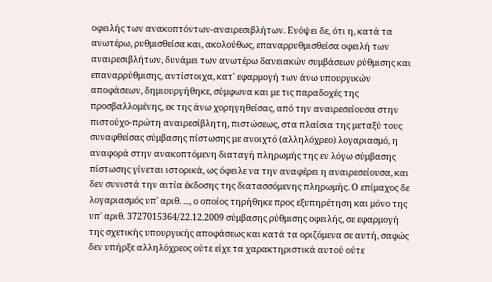οφειλής των ανακοπτόντων-αναιρεσιβλήτων. Ενόψει δε, ότι η, κατά τα ανωτέρω, ρυθμισθείσα και, ακολούθως, επαναρρυθμισθείσα οφειλή των αναιρεσιβλήτων, δυνάμει των ανωτέρω δανειακών συμβάσεων ρύθμισης και επαναρρύθμισης, αντίστοιχα, κατ' εφαρμογή των άνω υπουργικών αποφάσεων, δημιουργήθηκε, σύμφωνα και με τις παραδοχές της προσβαλλομένης, εκ της άνω χορηγηθείσας, από την αναιρεσείουσα στην πιστούχο-πρώτη αναιρεσίβλητη, πιστώσεως, στα πλαίσια της μεταξύ τους συναφθείσας σύμβασης πίστωσης με ανοιχτό (αλληλόχρεο) λογαριασμό, η αναφορά στην ανακοπτόμενη διαταγή πληρωμής της εν λόγω σύμβασης πίστωσης γίνεται ιστορικά, ως όφειλε να την αναφέρει η αναιρεσείουσα, και δεν συνιστά την αιτία έκδοσης της διατασσόμενης πληρωμής. Ο επίμαχος δε λογαριασμός υπ' αριθ. ..., ο οποίος τηρήθηκε προς εξυπηρέτηση και μόνο της υπ' αριθ. 3727015364/22.12.2009 σύμβασης ρύθμισης οφειλής, σε εφαρμογή της σχετικής υπουργικής αποφάσεως και κατά τα οριζόμενα σε αυτή, σαφώς δεν υπήρξε αλληλόχρεος ούτε είχε τα χαρακτηριστικά αυτού ούτε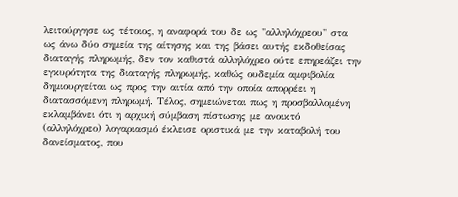λειτούργησε ως τέτοιος, η αναφορά του δε ως "αλληλόχρεου" στα ως άνω δύο σημεία της αίτησης και της βάσει αυτής εκδοθείσας διαταγής πληρωμής, δεν τον καθιστά αλληλόχρεο ούτε επηρεάζει την εγκυρότητα της διαταγής πληρωμής, καθώς ουδεμία αμφιβολία δημιουργείται ως προς την αιτία από την οποία απορρέει η διατασσόμενη πληρωμή. Τέλος, σημειώνεται πως η προσβαλλομένη εκλαμβάνει ότι η αρχική σύμβαση πίστωσης με ανοικτό (αλληλόχρεο) λογαριασμό έκλεισε οριστικά με την καταβολή του δανείσματος, που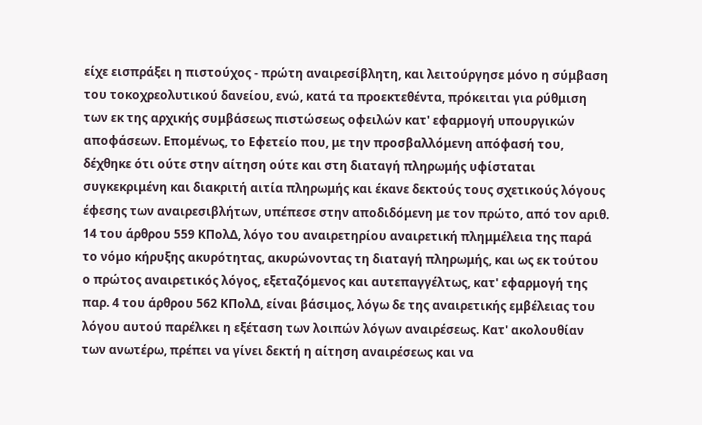είχε εισπράξει η πιστούχος - πρώτη αναιρεσίβλητη, και λειτούργησε μόνο η σύμβαση του τοκοχρεολυτικού δανείου, ενώ, κατά τα προεκτεθέντα, πρόκειται για ρύθμιση των εκ της αρχικής συμβάσεως πιστώσεως οφειλών κατ' εφαρμογή υπουργικών αποφάσεων. Επομένως, το Εφετείο που, με την προσβαλλόμενη απόφασή του, δέχθηκε ότι ούτε στην αίτηση ούτε και στη διαταγή πληρωμής υφίσταται συγκεκριμένη και διακριτή αιτία πληρωμής και έκανε δεκτούς τους σχετικούς λόγους έφεσης των αναιρεσιβλήτων, υπέπεσε στην αποδιδόμενη με τον πρώτο, από τον αριθ. 14 του άρθρου 559 ΚΠολΔ, λόγο του αναιρετηρίου αναιρετική πλημμέλεια της παρά το νόμο κήρυξης ακυρότητας, ακυρώνοντας τη διαταγή πληρωμής, και ως εκ τούτου ο πρώτος αναιρετικός λόγος, εξεταζόμενος και αυτεπαγγέλτως, κατ' εφαρμογή της παρ. 4 του άρθρου 562 ΚΠολΔ, είναι βάσιμος, λόγω δε της αναιρετικής εμβέλειας του λόγου αυτού παρέλκει η εξέταση των λοιπών λόγων αναιρέσεως. Κατ' ακολουθίαν των ανωτέρω, πρέπει να γίνει δεκτή η αίτηση αναιρέσεως και να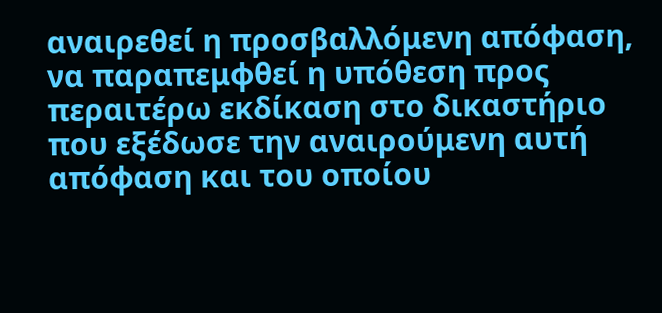αναιρεθεί η προσβαλλόμενη απόφαση, να παραπεμφθεί η υπόθεση προς περαιτέρω εκδίκαση στο δικαστήριο που εξέδωσε την αναιρούμενη αυτή απόφαση και του οποίου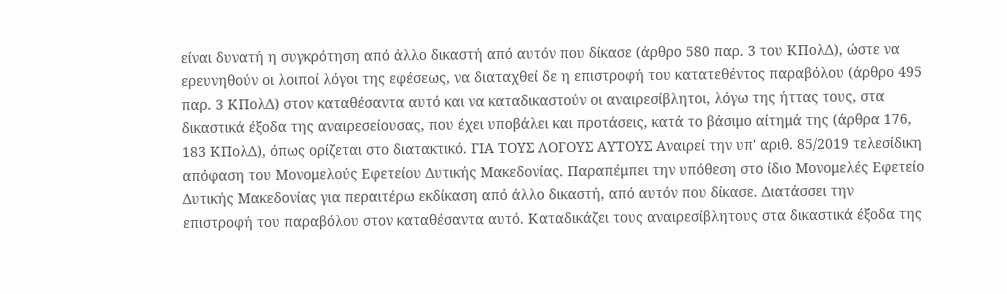είναι δυνατή η συγκρότηση από άλλο δικαστή από αυτόν που δίκασε (άρθρο 580 παρ. 3 του ΚΠολΔ), ώστε να ερευνηθούν οι λοιποί λόγοι της εφέσεως, να διαταχθεί δε η επιστροφή του κατατεθέντος παραβόλου (άρθρο 495 παρ. 3 ΚΠολΔ) στον καταθέσαντα αυτό και να καταδικαστούν οι αναιρεσίβλητοι, λόγω της ήττας τους, στα δικαστικά έξοδα της αναιρεσείουσας, που έχει υποβάλει και προτάσεις, κατά το βάσιμο αίτημά της (άρθρα 176, 183 ΚΠολΔ), όπως ορίζεται στο διατακτικό. ΓΙΑ ΤΟΥΣ ΛΟΓΟΥΣ ΑΥΤΟΥΣ Αναιρεί την υπ' αριθ. 85/2019 τελεσίδικη απόφαση του Μονομελούς Εφετείου Δυτικής Μακεδονίας. Παραπέμπει την υπόθεση στο ίδιο Μονομελές Εφετείο Δυτικής Μακεδονίας για περαιτέρω εκδίκαση από άλλο δικαστή, από αυτόν που δίκασε. Διατάσσει την επιστροφή του παραβόλου στον καταθέσαντα αυτό. Καταδικάζει τους αναιρεσίβλητους στα δικαστικά έξοδα της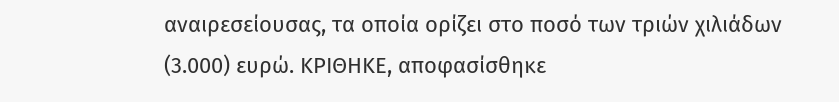αναιρεσείουσας, τα οποία ορίζει στο ποσό των τριών χιλιάδων (3.000) ευρώ. ΚΡΙΘΗΚΕ, αποφασίσθηκε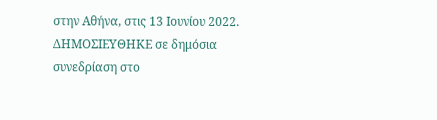στην Αθήνα, στις 13 Ιουνίου 2022. ΔΗΜΟΣΙΕΥΘΗΚΕ σε δημόσια συνεδρίαση στο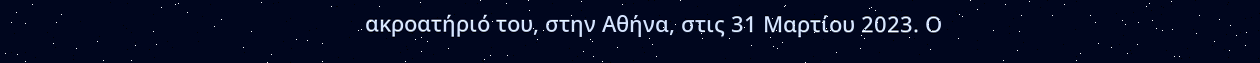ακροατήριό του, στην Αθήνα, στις 31 Μαρτίου 2023. Ο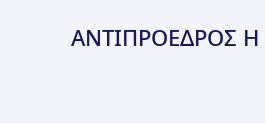ΑΝΤΙΠΡΟΕΔΡΟΣ Η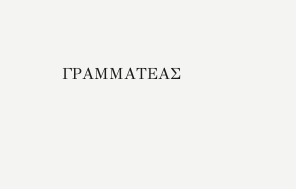ΓΡΑΜΜΑΤΕΑΣ